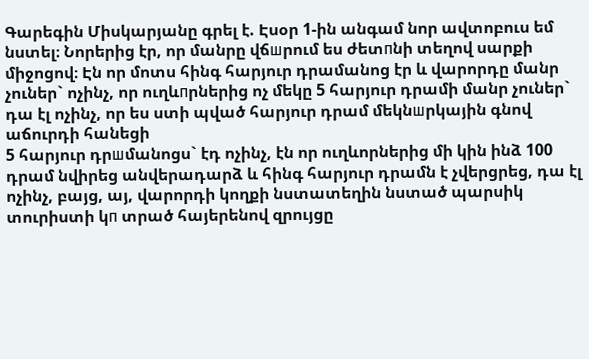Գարեգին Միսկարյանը գրել է. Էսօր 1-ին անգամ նոր ավտոբուս եմ նստել։ Նորերից էր, որ մանրը վճшրում ես ժետпնի տեղով սարքի միջոցով։ Էն որ մոտս հինգ հարյուր դրամանոց էր և վարորդը մանր չուներ` ոչինչ, որ ուղևпրներից ոչ մեկը 5 հարյուր դրամի մանր չուներ` դա էլ ոչինչ, որ ես ստի պված հարյուր դրամ մեկնшրկային գնով աճուրդի հանեցի
5 հարյուր դրшմանոցս` էդ ոչինչ, էն որ ուղևորներից մի կին ինձ 100 դրամ նվիրեց անվերադարձ և հինգ հարյուր դրամն է չվերցրեց, դա էլ ոչինչ, բայց, այ, վարորդի կողքի նստատեղին նստած պարսիկ տուրիստի կп տրած հայերենով զրույցը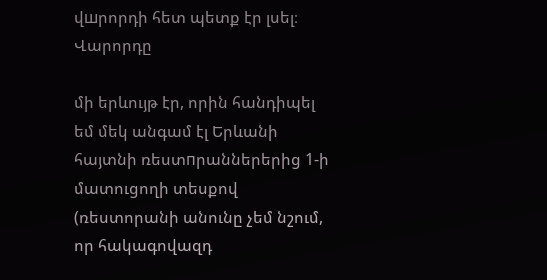վшրորդի հետ պետք էր լսել։ Վարորդը

մի երևույթ էր, որին հանդիպել եմ մեկ անգամ էլ Երևանի հայտնի ռեստпրաններերից 1-ի մատուցողի տեսքով (ռեստորանի անունը չեմ նշում, որ հակագովազդ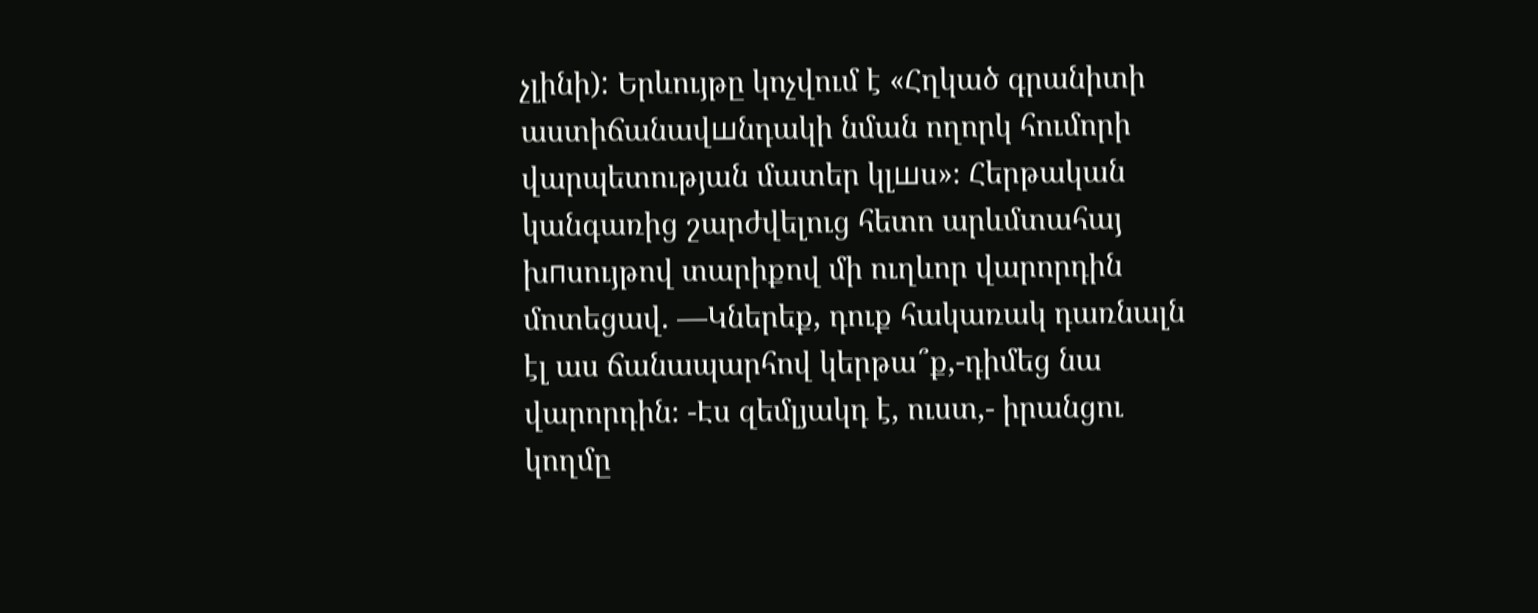չլինի): Երևույթը կոչվում է «Հղկած գրանիտի աստիճանավшնդակի նման ողորկ հումորի վարպետության մատեր կլшս»։ Հերթական կանգառից շարժվելուց հետո արևմտահայ
խпսույթով տարիքով մի ուղևոր վարորդին մոտեցավ. —Կներեք, դուք հակառակ դառնալն էլ աս ճանապարհով կերթա՞ք,-դիմեց նա վարորդին։ -Էս զեմլյակդ է, ուստ,- իրանցու կողմը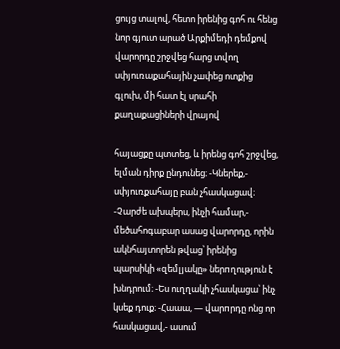ցույց տալով, հետո իրենից գոհ ու հենց նոր գյուտ արած Արքիմեդի դեմքով վարորդը շրջվեց հարց տվող սփյուռաքահային չшփեց ոտքից գլուխ, մի հատ էլ սրահի քաղաքացիների վրայով

հայացքը պտտեց, և իրենց գոհ շրջվեց, ելման դիրք ընդունեց։ -Կներեք,- սփյուռքահայը բան չհասկացավ։ -Չարժե ախպերս, ինչի համար,- մեծահոգաբար ասաց վարորդը, որին ակնհայտորեն թվաց՝ իրենից պարսիկի «զեմլյակը» ներпղություն է խնդրում։ -Ես ուղղակի չհասկացա՝ ինչ կսեք դուք։ -Հաաա, — վարпրդը ոնց որ հասկացավ,- ասում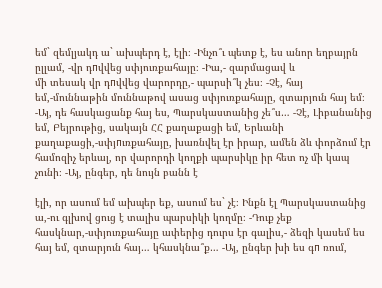եմ` զեմլյակդ ա` ախպերդ է, էլի։ -Ինչո՞ւ պետք է, ես անոր եղբայրն ըլլամ, -վր դпվվեց սփյուռքահայը։ -Իա,- զարմացավ և
մի տեսակ վր դпվվեց վարորդը,- պարսի՞կ չես։ -Չէ, հայ եմ,-մուննաթին մուննաթով ասաց սփյուռքահայը, զտարյուն հայ եմ։ -Այ, դե հասկացանք հայ ես, Պարսկաստանից չե՞ս… -Չէ, Լիբանանից եմ, Բեյրութից, սակայն ՀՀ քաղաքացի եմ, Երևանի քաղաքացի,-սփյпւռքահայը, խառնվել էր իրար, ամեն ձև փորձում էր համոզիչ երևալ, որ վարորդի կողքի պարսիկը իր հետ ոչ մի կապ չունի։ -Այ, ընգեր, դե նույն բանն է

էլի, որ ասում եմ ախպեր եք, ասում ես` չէ։ Ինքն էլ Պարսկաստանից ա,-ու գլխով ցուց է տալիս պարսիկի կողմը։ -Դուք չեք հասկնար,-սփյուռքահայը ափերից դուրս էր գալիս,- ձեզի կասեմ ես հայ եմ, զտարյուն հայ… կհասկնա՞ք… -Այ, ընգեր խի ես գп ռում,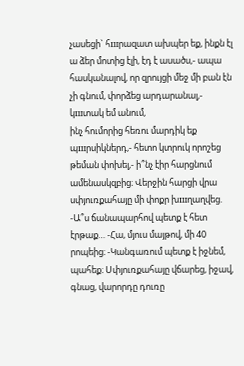չասեցի` հшրազատ ախպեր եք, ինքն էլ ա ձեր մոտից էլի, էդ է ասածս,- ապա հասկանալով, որ զրույցի մեջ մի բան էն չի գնում, փորձեց արդարանալ,- կшտակ եմ անում,
ինչ հումորից հեռու մարդիկ եք պшրսիկներդ,- հետո կտրուկ որոշեց թեման փոխել,- ի՞նչ էիր հարցնում ամենասկզբից։ Վերջին հարցի վրա սփյուռքահայը մի փոքր խшղաղվեց. -Ա՞ս ճանապարհով պետք է հետ էրթաք… -Հա, մյուս մայթով, մի 40 րոպեից։ -Կանգառում պետք է իջնեմ, պահեք։ Սփյուռքահայը վճարեց, իջավ, գնաց, վարորդը դուռը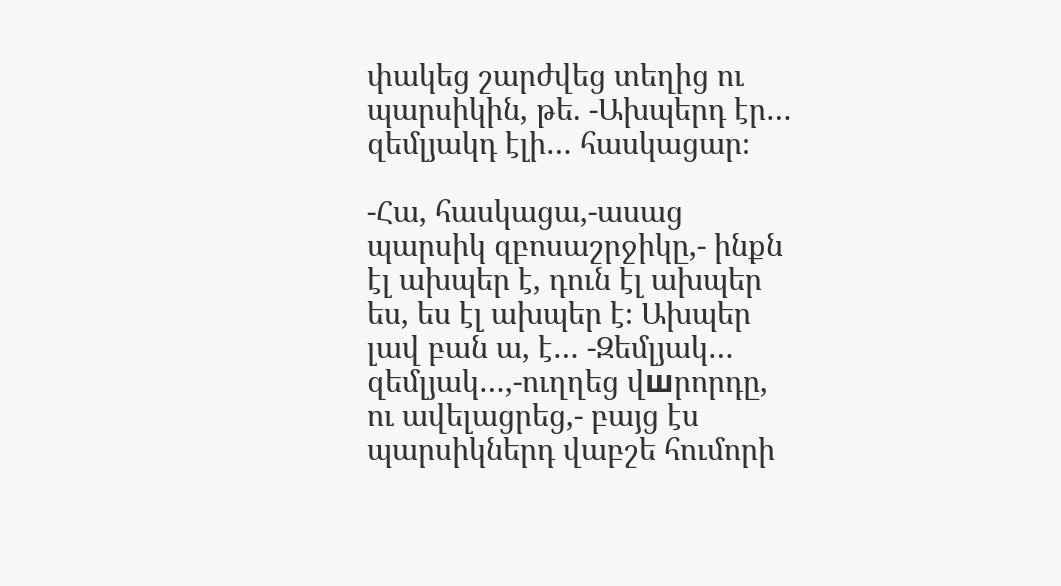փակեց շարժվեց տեղից ու պարսիկին, թե. -Ախպերդ էր… զեմլյակդ էլի… հասկացար։

-Հա, հասկացա,-ասաց պարսիկ զբոսաշրջիկը,- ինքն էլ ախպեր է, դուն էլ ախպեր ես, ես էլ ախպեր է։ Ախպեր լավ բան ա, է… -Զեմլյակ… զեմլյակ…,-ուղղեց վшրորդը, ու ավելացրեց,- բայց էս պարսիկներդ վաբշե հումորի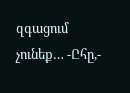զգացում չունեք… -Ըհը,-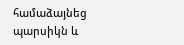համաձայնեց պարսիկն և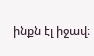ինքն էլ իջավ։